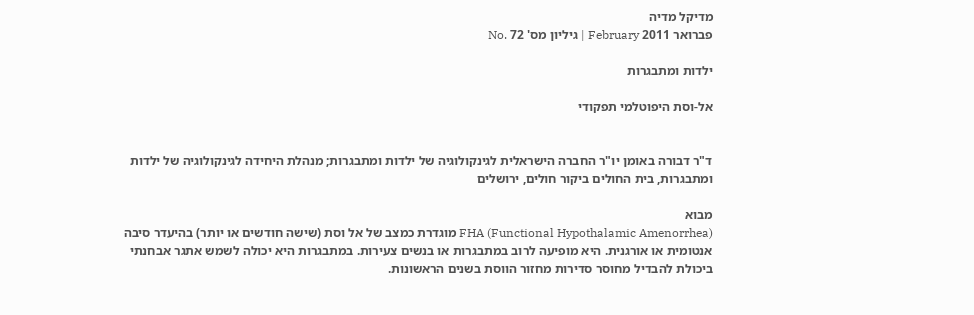מדיקל מדיה
פברואר 2011 February | גיליון מס' 72 .No

ילדות ומתבגרות

אל-וסת היפוטלמי תפקודי


ד"ר דבורה באומן יו"ר החברה הישראלית לגינקולוגיה של ילדות ומתבגרות; מנהלת היחידה לגינקולוגיה של ילדות ומתבגרות, בית החולים ביקור חולים, ירושלים

מבוא
FHA (Functional Hypothalamic Amenorrhea) מוגדרת כמצב של אל וסת (שישה חודשים או יותר) בהיעדר סיבה אנטומית או אורגנית. היא מופיעה לרוב במתבגרות או בנשים צעירות. במתבגרות היא יכולה לשמש אתגר אבחנתי ביכולת להבדיל מחוסר סדירות מחזור הווסת בשנים הראשונות.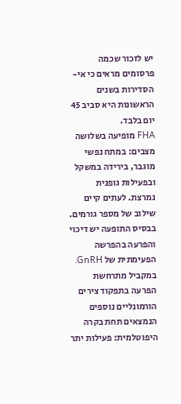יש לזכור שכמה פרסומים מראים כי אי-הסדירות בשנים הראשונות היא סביב 45 יום בלבד.
FHA מופיעה בשלושה מצבים: במתח נפשי מוגבר, בירידה במשקל ובפעילות גופנית נמרצת. לעתים קיים שילוב של מספר גורמים.
בבסיס התופעה יש דיכוי והפרעה בהפרשה הפעימתית של GnRH. במקביל מתרחשת הפרעה בתפקוד צירים הורמונליים נוספים הנמצאים תחת בקרה היפוטלמית: פעילות יתר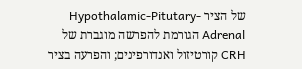של הציר Hypothalamic-Pitutary-Adrenal הגורמת להפרשה מוגברת של CRH קורטיזול ואנדורפינים; והפרעה בציר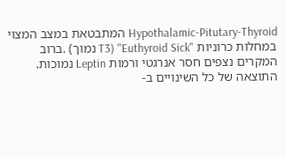Hypothalamic-Pitutary-Thyroid המתבטאת במצב המצוי במחלות כרוניות "Euthyroid Sick" (T3 נמוך) .ברוב המקרים נצפים חסר אנרגטי ורמות Leptin נמוכות.
התוצאה של כל השינויים ב-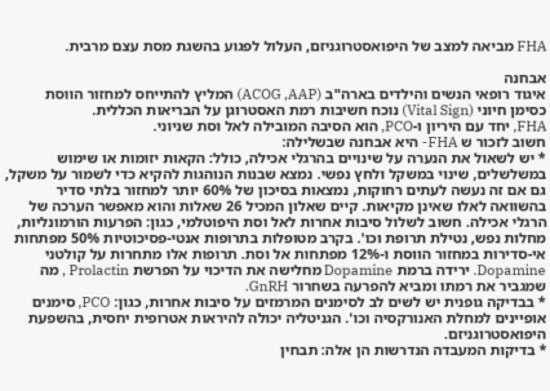FHA מביאה למצב של היפואסטרוגניזם, העלול לפגוע בהשגת מסת עצם מרבית.

אבחנה
איגוד רופאי הנשים והילדים בארה"ב (ACOG ,AAP) המליץ להתייחס למחזור הווסת כסימן חיוני (Vital Sign) נוכח חשיבות רמת האסטרוגן על הבריאות הכללית.
FHA, יחד עם היריון ו-PCO, הוא הסיבה המובילה לאל וסת שניוני.
חשוב לזכור ש FHA- היא אבחנה שבשלילה:
* יש לשאול את הנערה על שינויים בהרגלי אכילה, כולל: הקאות יזומות או שימוש במשלשלים, שינוי במשקל ולחץ נפשי. נמצא שבנות הנוהגות להקיא כדי לשמור על משקל, גם אם זה נעשה לעתים רחוקות, נמצאות בסיכון של 60% יותר למחזור בלתי סדיר בהשוואה לאלו שאינן מקיאות. קיים שאלון המכיל 26 שאלות והוא מאפשר הערכה של הרגלי אכילה. חשוב לשלול סיבות אחרות לאל וסת היפוטלמי, כגון: הפרעות הורמונליות, מחלות נפש, נטילת תרופת וכו'. בקרב מטופלות בתרופות אנטי-פסיכוטיות 50% מפתחות אי-סדירות במחזור הווסת ו-12% מפתחות אל וסת. תרופות אלו מתחרות על קולטני Dopamine. ירידה ברמת Dopamine מחלישה את הדיכוי על הפרשת Prolactin , מה שמגביר את רמתו ומביא להפרעה בשחרור GnRH.
* בבדיקה גופנית יש לשים לב לסימנים המרמזים על סיבות אחרות, כגון: PCO, סימנים אופיינים למחלת האנורקסיה וכו'. הגניטליה יכולה להיראות אטרופית יחסית, בהשפעת היפואסטרוגניזם.
* בדיקות המעבדה הנדרשות הן אלה: תבחין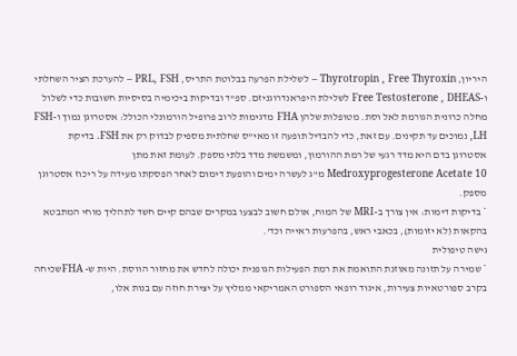היריון, Thyrotropin , Free Thyroxin – לשלילת הפרעה בבלוטת התריס, PRL, FSH – להערכת הציר השחלתי
ו-Free Testosterone , DHEAS לשלילת היפראנדרוגניזם. ספ"ד ובדיקות ביכימיה בסיסיות חשובות כדי לשלול מחלה כרונית הגורמת לאל וסת. מטופלות שלהן FHA מדגימות לרוב פרופיל הורמונלי הכולל: אסטרוגן נמוך ו-FSH ,LH נמוכים עד תקינים. עם זאת, כדי להבדיל תופעה זו מאי"ס שחלתית מספיק לבדוק רק את FSH. בדיקת אסטרוגן בדם היא מדד רגעי של רמת ההורמון, ומשמשת מדד בלתי מספק. לעומת זאת מתן Medroxyprogesterone Acetate 10 מ"ג לעשרה ימים והופעת דימום לאחר הפסקתו מעידה על ריכוז אסטרוגן מספק.
* בדיקות דימות: אין צורך ב-MRI של המוח, אולם חשוב לבצעו במקרים שבהם קיים חשד לתהליך מוחי המתבטא בהקאות (לא יזומות), בכאבי ראש, בהפרעות ראייה וכד'.
גישה טיפולית
* שמירה על תזונה מאוזנת התואמת את רמת הפעילות הגופנית יכולה לחדש את מחזור הווסת. היות ש- FHAשכיחה בקרב ספורטאיות צעירות, איגוד רופאי הספורט האמריקאי ממליץ על יצירת חוזה עם בנות אלו,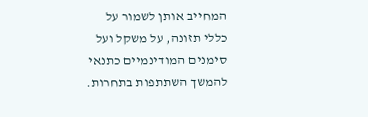המחייב אותן לשמור על כללי תזונה, על משקל ועל סימנים המודינמיים כתנאי להמשך השתתפות בתחרות.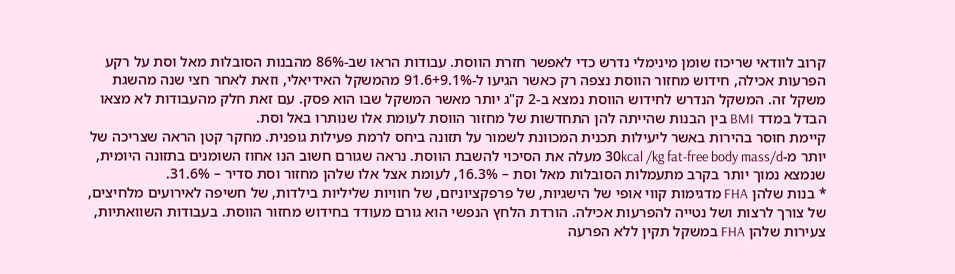קרוב לוודאי שריכוז שומן מינימלי נדרש כדי לאפשר חזרת הווסת. עבודות הראו שב-86% מהבנות הסובלות מאל וסת על רקע הפרעות אכילה, חידוש מחזור הווסת נצפה רק כאשר הגיעו ל-91.6+9.1% מהמשקל האידיאלי, וזאת לאחר חצי שנה מהשגת משקל זה. המשקל הנדרש לחידוש הווסת נמצא ב-2 ק"ג יותר מאשר המשקל שבו הוא פסק. עם זאת חלק מהעבודות לא מצאו הבדל במדד BMI בין הבנות שהייתה להן התחדשות של מחזור הווסת לעומת אלו שנותרו באל וסת.
קיימת חוסר בהירות באשר ליעילות תכנית המכוונת לשמור על תזונה ביחס לרמת פעילות גופנית. מחקר קטן הראה שצריכה של יותר מ-30kcal /kg fat-free body mass/d מעלה את הסיכוי להשבת הווסת. נראה שגורם חשוב הנו אחוז השומנים בתזונה היומית, שנמצא נמוך יותר בקרב מתעמלות הסובלות מאל וסת – 16.3%, לעומת אצל אלו שלהן מחזור וסת סדיר – 31.6%.
* בנות שלהן FHA מדגימות קווי אופי של הישגיות, של פרפקציוניזם, של חוויות שליליות בילדות, של חשיפה לאירועים מלחיצים, של צורך לרצות ושל נטייה להפרעות אכילה. הורדת הלחץ הנפשי הוא גורם מעודד בחידוש מחזור הווסת. בעבודות השוואתיות, צעירות שלהן FHA במשקל תקין ללא הפרעה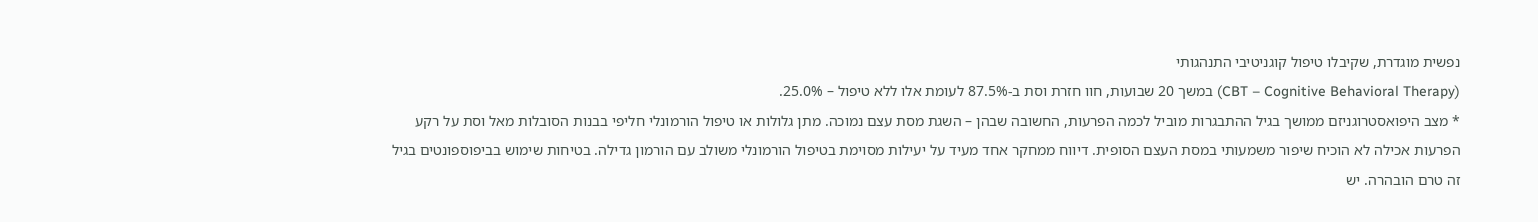נפשית מוגדרת, שקיבלו טיפול קוגניטיבי התנהגותי
(CBT – Cognitive Behavioral Therapy) במשך 20 שבועות, חוו חזרת וסת ב-87.5% לעומת אלו ללא טיפול – 25.0%.
* מצב היפואסטרוגניזם ממושך בגיל ההתבגרות מוביל לכמה הפרעות, החשובה שבהן – השגת מסת עצם נמוכה. מתן גלולות או טיפול הורמונלי חליפי בבנות הסובלות מאל וסת על רקע הפרעות אכילה לא הוכיח שיפור משמעותי במסת העצם הסופית. דיווח ממחקר אחד מעיד על יעילות מסוימת בטיפול הורמונלי משולב עם הורמון גדילה. בטיחות שימוש בביפוספונטים בגיל זה טרם הובהרה. יש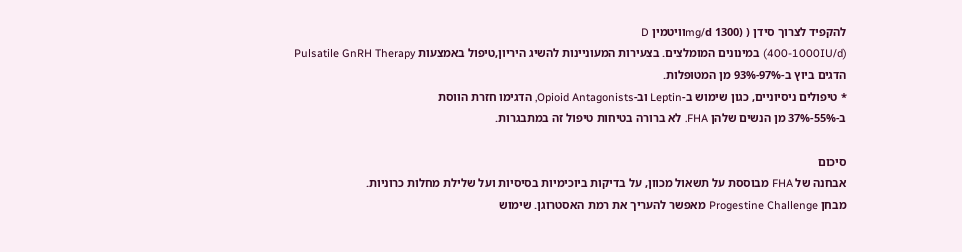להקפיד לצרוך סידן ( (1300 mg/dוויטמין D
(400-1000IU/d) במינונים המומלצים. בצעירות המעוניינות להשיג היריון,טיפול באמצעות Pulsatile GnRH Therapy הדגים ביוץ ב-97%-93% מן המטופלות.
* טיפולים ניסיוניים, כגון שימוש ב-Leptin וב-Opioid Antagonists, הדגימו חזרת הווסת
ב-55%-37% מן הנשים שלהן FHA. לא ברורה בטיחות טיפול זה במתבגרות.

סיכום
אבחנה של FHA מבוססת על תשאול מכוון, על בדיקות ביוכימיות בסיסיות ועל שלילת מחלות כרוניות.
מבחן Progestine Challenge מאפשר להעריך את רמת האסטרוגן. שימוש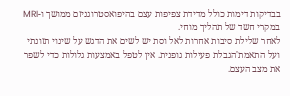בבדיקות דימות כולל מדידת צפיפות עצם בהיפואסטרוגניזם ממושך ו-MRI במקרי חשד של תהליך מוחי.
לאחר שלילת סיבות אחרות לאל וסת יש לשים את הדגש על שינוי תזונתי ועל התאמת'הגבלת פעילות גופנית. אין לטפל באמצעות גלולות כדי לשפר את מצב העצם.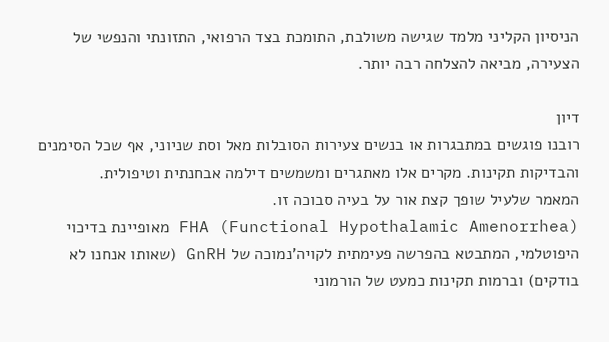הניסיון הקליני מלמד שגישה משולבת, התומכת בצד הרפואי, התזונתי והנפשי של הצעירה, מביאה להצלחה רבה יותר.

דיון
רובנו פוגשים במתבגרות או בנשים צעירות הסובלות מאל וסת שניוני, אף שכל הסימנים והבדיקות תקינות. מקרים אלו מאתגרים ומשמשים דילמה אבחנתית וטיפולית.
המאמר שלעיל שופך קצת אור על בעיה סבוכה זו.
FHA (Functional Hypothalamic Amenorrhea) מאופיינת בדיכוי היפוטלמי, המתבטא בהפרשה פעימתית לקויה'נמוכה של GnRH (שאותו אנחנו לא בודקים) וברמות תקינות כמעט של הורמוני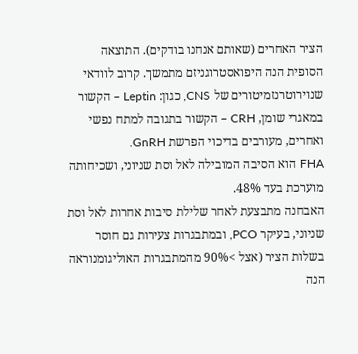הציר האחרים (שאותם אנחנו בודקים). התוצאה הסופית הנה היפואסטרוגניזם מתמשך. קרוב לוודאי שנוירוטרנזמיטורים של CNS, כגון: Leptin – הקשור במאגרי שומן, CRH – הקשור בתגובה למתח נפשי ואחרים, מעורבים בדיכוי הפרשת GnRH.
FHA הוא הסיבה המובילה לאל וסת שניוני, ושכיחותה מוערכת בעד 48%.
האבחנה מתבצעת לאחר שלילת סיבות אחרות לאל וסת שניוני, בעיקר PCO, ובמתבגרות צעירות גם חוסר בשלות הציר (אצל >90% מהמתבגרות האוליגומנוראה הנה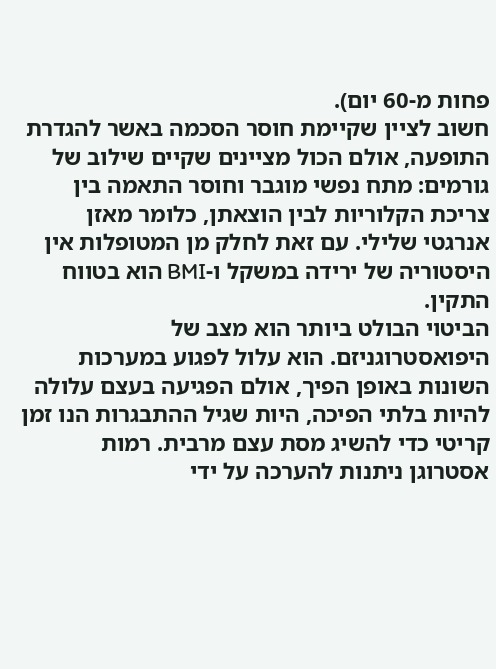פחות מ-60 יום).
חשוב לציין שקיימת חוסר הסכמה באשר להגדרת התופעה, אולם הכול מציינים שקיים שילוב של גורמים: מתח נפשי מוגבר וחוסר התאמה בין צריכת הקלוריות לבין הוצאתן, כלומר מאזן אנרגטי שלילי. עם זאת לחלק מן המטופלות אין היסטוריה של ירידה במשקל ו-BMI הוא בטווח התקין.
הביטוי הבולט ביותר הוא מצב של היפואסטרוגניזם. הוא עלול לפגוע במערכות השונות באופן הפיך, אולם הפגיעה בעצם עלולה להיות בלתי הפיכה, היות שגיל ההתבגרות הנו זמן קריטי כדי להשיג מסת עצם מרבית. רמות אסטרוגן ניתנות להערכה על ידי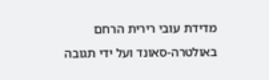מדידת עובי רירית הרחם באולטרה-סאונד ועל ידי תגובה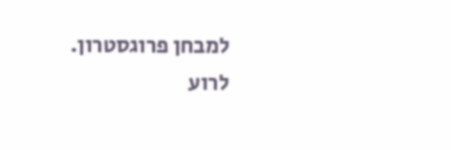למבחן פרוגסטרון. לרוע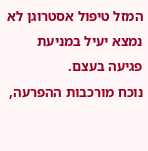המזל טיפול אסטרוגן לא נמצא יעיל במניעת פגיעה בעצם.
נוכח מורכבות ההפרעה,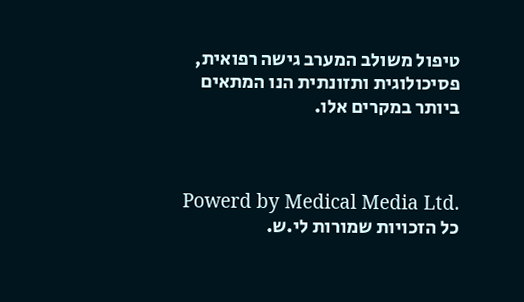טיפול משולב המערב גישה רפואית, פסיכולוגית ותזונתית הנו המתאים ביותר במקרים אלו.



Powerd by Medical Media Ltd.
כל הזכויות שמורות לי.ש.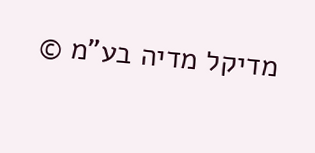מדיקל מדיה בע"מ ©